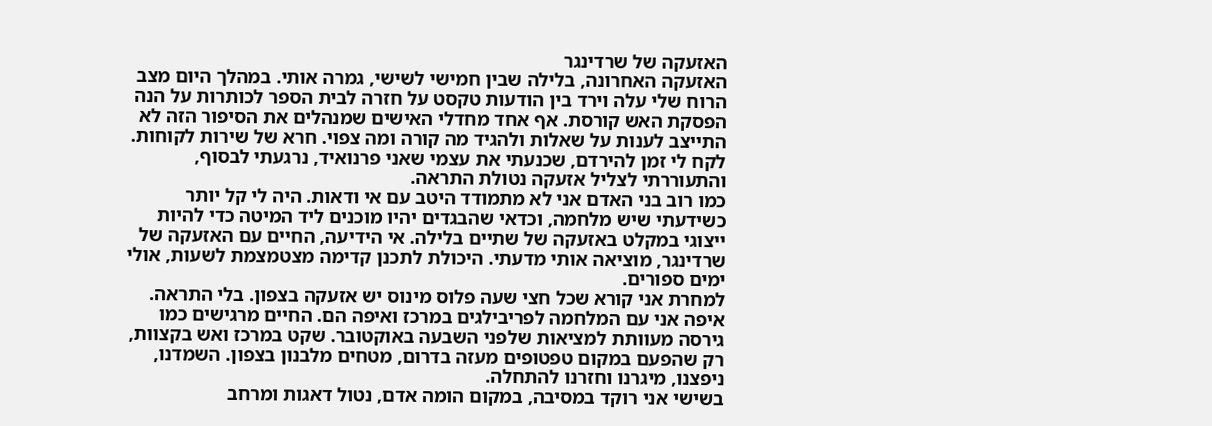האזעקה של שרדינגר
האזעקה האחרונה, בלילה שבין חמישי לשישי, גמרה אותי. במהלך היום מצב הרוח שלי עלה וירד בין הודעות טקסט על חזרה לבית הספר לכותרות על הנה הפסקת האש קורסת. אף אחד מחדלי האישים שמנהלים את הסיפור הזה לא התייצב לענות על שאלות ולהגיד מה קורה ומה צפוי. חרא של שירות לקוחות. לקח לי זמן להירדם, שכנעתי את עצמי שאני פרנואיד, נרגעתי לבסוף, והתעוררתי לצליל אזעקה נטולת התראה.
כמו רוב בני האדם אני לא מתמודד היטב עם אי ודאות. היה לי קל יותר כשידעתי שיש מלחמה, וכדאי שהבגדים יהיו מוכנים ליד המיטה כדי להיות ייצוגי במקלט באזעקה של שתיים בלילה. אי הידיעה, החיים עם האזעקה של שרדינגר, מוציאה אותי מדעתי. היכולת לתכנן קדימה מצטמצמת לשעות, אולי ימים ספורים.
למחרת אני קורא שכל חצי שעה פלוס מינוס יש אזעקה בצפון. בלי התראה. איפה אני עם המלחמה לפריבילגים במרכז ואיפה הם. החיים מרגישים כמו גירסה מעוותת למציאות שלפני השבעה באוקטובר. שקט במרכז ואש בקצוות, רק שהפעם במקום טפטופים מעזה בדרום, מטחים מלבנון בצפון. השמדנו, ניפצנו, מיגרנו וחזרנו להתחלה.
בשישי אני רוקד במסיבה, במקום הומה אדם, נטול דאגות ומרחב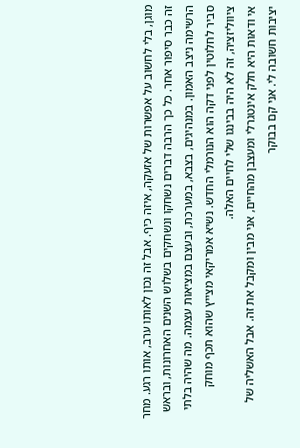מוגן, בלי לחשוב על אפשרות של אזעקה, איזה כיף. אבל זה נכון לאותו ערב, אותו רגע. מחר זה כבר סיפור אחר. כל כך הרבה דברים נשחקו ונשחקים בשלוש השנים האחרונות, ובראש הרשימה ניצב האמון. במנהיגים, בצבא, במערכת, ובעצם במציאות עצמה. מה שהיה בלתי סביר לחלוטין לפני דקה הוא הנורמלי החדש. נשיא אמריקאי מצייץ שהוא תכף מוחק ציווליזציה, זה לא היה בבינגו שלי לחיים האלה.
אי ודאות היא חלק אינטגרלי ומעצבן מהחיים, אני מבין ומקבל את זה. אבל האשליה של יציבות חשובה לי. אני קם בבוקר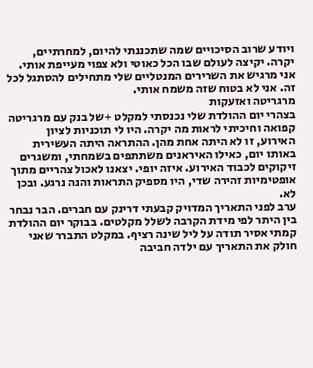ויודע שרוב הסיכויים שמה שתכננתי להיום, למחרתיים, יקרה. יקיצה לעולם שבו הכל כאוטי ולא צפוי מעייפת אותי. אני מרגיש את השרירים המנטליים שלי מתחילים להסתגל לכל זה. אני לא בטוח שזה משמח אותי.
מרגריטה ואזעקות
בצהרי יום ההולדת שלי נכנסתי למקלט +של בנק עם מרגריטה קפואה וחיכיתי לראות מה יקרה. היו לי תוכניות לציון האירוע, זו לא היתה אחת מהן. ההתראה היתה העשירית באותו יום, כאילו האיראנים משתתפים בשמחתי, ומשגרים זיקוקים לכבוד האירוע. איזה יופי. יצאנו לאכול צהריים מתוך אופטימיות זהירה שדי, היו מספיק התראות והנה נרגע. ובכן לא.
ערב לפני התאריך המדויק קבעתי דרינק עם חברים. הבר נבחר בין היתר לפי מידת הקרבה לשלל מקלטים. בבוקר יום ההולדת קמתי אסיר תודה על ליל שינה רציף. במקלט התברר שאני חולק את התאריך עם ילדה חביבה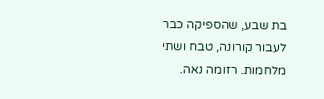בת שבע, שהספיקה כבר לעבור קורונה, טבח ושתי מלחמות. רזומה נאה.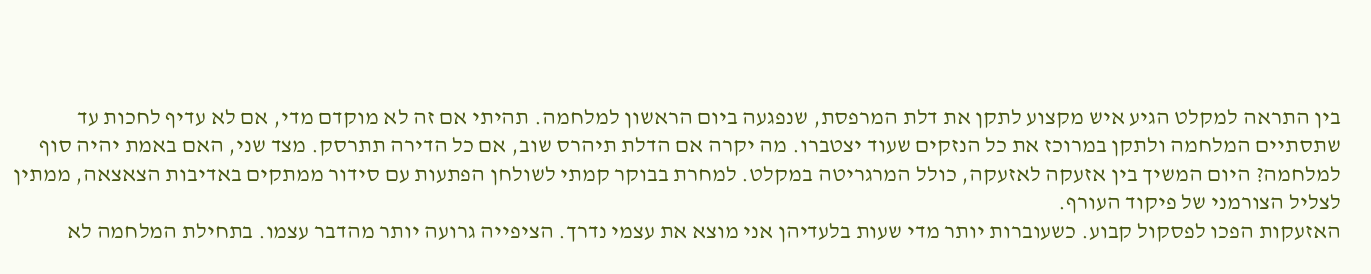בין התראה למקלט הגיע איש מקצוע לתקן את דלת המרפסת, שנפגעה ביום הראשון למלחמה. תהיתי אם זה לא מוקדם מדי, אם לא עדיף לחכות עד שתסתיים המלחמה ולתקן במרוכז את כל הנזקים שעוד יצטברו. מה יקרה אם הדלת תיהרס שוב, אם כל הדירה תתרסק. מצד שני, האם באמת יהיה סוף למלחמה? היום המשיך בין אזעקה לאזעקה, כולל המרגריטה במקלט. למחרת בבוקר קמתי לשולחן הפתעות עם סידור ממתקים באדיבות הצאצאה, ממתין לצליל הצורמני של פיקוד העורף.
האזעקות הפכו לפסקול קבוע. כשעוברות יותר מדי שעות בלעדיהן אני מוצא את עצמי נדרך. הציפייה גרועה יותר מהדבר עצמו. בתחילת המלחמה לא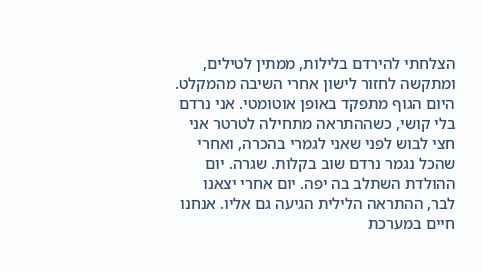הצלחתי להירדם בלילות, ממתין לטילים, ומתקשה לחזור לישון אחרי השיבה מהמקלט. היום הגוף מתפקד באופן אוטומטי. אני נרדם בלי קושי, כשההתראה מתחילה לטרטר אני חצי לבוש לפני שאני לגמרי בהכרה, ואחרי שהכל נגמר נרדם שוב בקלות. שגרה. יום ההולדת השתלב בה יפה. יום אחרי יצאנו לבר, ההתראה הלילית הגיעה גם אליו. אנחנו חיים במערכת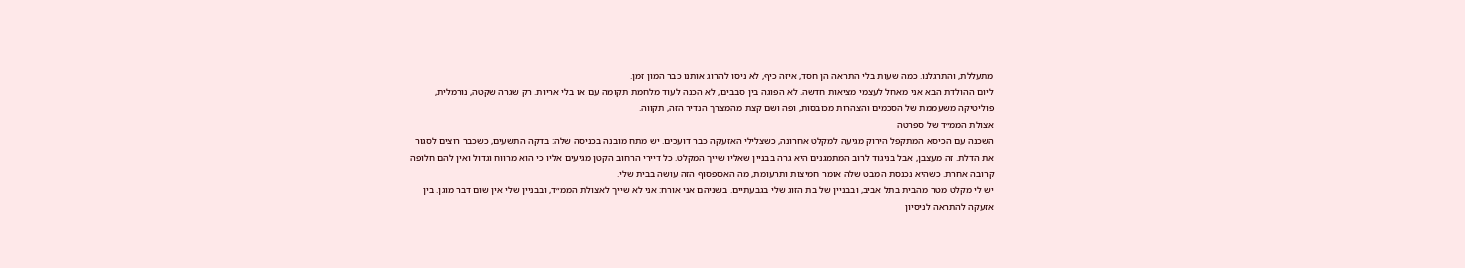מתעללת, והתרגלנו. כמה שעות בלי התראה הן חסד, איזה כיף, לא ניסו להרוג אותנו כבר המון זמן.
ליום ההולדת הבא אני מאחל לעצמי מציאות חדשה. לא הפוגה בין סבבים, לא הכנה לעוד מלחמת תקומה עם או בלי אריות. רק שגרה שקטה, נורמלית, פוליטיקה משעממת של הסכמים והצהרות מכובסות, ופה ושם קצת מהמצרך הנדיר הזה, תקווה.
אצולת הממ״ד של ספרטה
השכנה עם הכיסא המתקפל הירוק מגיעה למקלט אחרונה, כשצלילי האזעקה כבר דועכים. יש מתח מובנה בכניסה שלה: בדקה התשעים, כשכבר רוצים לסגור את הדלת. זה מעצבן, אבל בניגוד לרוב המתמגנים היא גרה בבניין שאליו שייך המקלט. כל דיירי הרחוב הקטן מגיעים אליו כי הוא מרווח וגדול ואין להם חלופה קרובה אחרת. כשהיא נכנסת המבט שלה אומר חמיצות ותרעומת, מה האספסוף הזה עושה בבית שלי.
יש לי מקלט מטר מהבית בתל אביב, ובבניין של בת הזוג שלי בגבעתיים. בשניהם אני אורח: אני לא שייך לאצולת הממ״ד, ובבניין שלי אין שום דבר מוגן. בין אזעקה להתראה לניסיון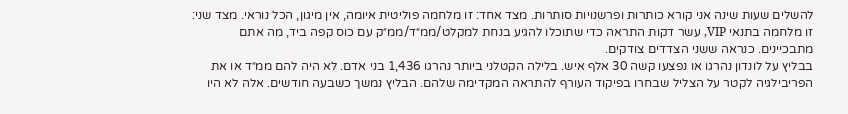להשלים שעות שינה אני קורא כותרות ופרשנויות סותרות. מצד אחד: זו מלחמה פוליטית איומה, אין מיגון, הכל נוראי. מצד שני: זו מלחמה בתנאי VIP, עשר דקות התראה כדי שתוכלו להגיע בנחת למקלט/ממ״ד/ממ״ק עם כוס קפה ביד, מה אתם מתבכיינים. כנראה ששני הצדדים צודקים.
בבליץ על לונדון נהרגו או נפצעו קשה 30 אלף איש. בלילה הקטלני ביותר נהרגו 1,436 בני אדם. לא היה להם ממ״ד או את הפריבילגיה לקטר על הצליל שבחרו בפיקוד העורף להתראה המקדימה שלהם. הבליץ נמשך כשבעה חודשים. אלה לא היו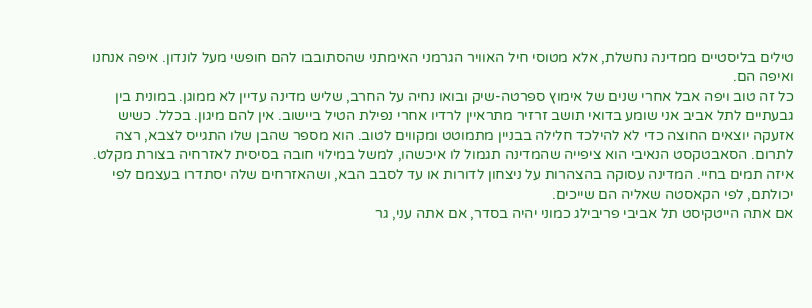טילים בליסטיים ממדינה נחשלת, אלא מטוסי חיל האוויר הגרמני האימתני שהסתובבו להם חופשי מעל לונדון. איפה אנחנו ואיפה הם.
כל זה טוב ויפה אבל אחרי שנים של אימוץ ספרטה-שיק ובואו נחיה על החרב, שליש מדינה עדיין לא ממוגן. במונית בין גבעתיים לתל אביב אני שומע בדואי תושב זרזיר מתראיין לרדיו אחרי נפילת הטיל ביישוב. אין להם מיגון. בכלל. כשיש אזעקה יוצאים החוצה כדי לא להילכד חלילה בבניין מתמוטט ומקווים לטוב. הוא מספר שהבן שלו התגייס לצבא, רצה לתרום. הסאבטקסט הנאיבי הוא ציפייה שהמדינה תגמול לו איכשהו, למשל במילוי חובה בסיסית לאזרחיה בצורת מקלט. איזה תמים בחיי. המדינה עסוקה בהצהרות על ניצחון לדורות או עד לסבב הבא, ושהאזרחים שלה יסתדרו בעצמם לפי יכולתם, לפי הקאסטה שאליה הם שייכים.
אם אתה הייטקיסט תל אביבי פריבילג כמוני יהיה בסדר, אם אתה עני, גר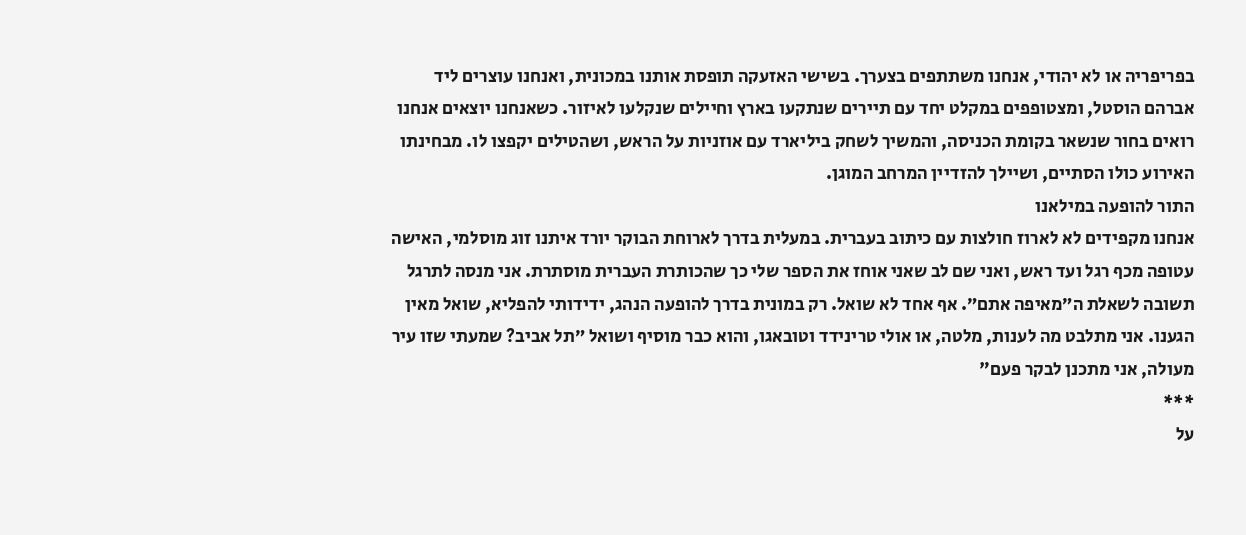בפריפריה או לא יהודי, אנחנו משתתפים בצערך. בשישי האזעקה תופסת אותנו במכונית, ואנחנו עוצרים ליד אברהם הוסטל, ומצטופפים במקלט יחד עם תיירים שנתקעו בארץ וחיילים שנקלעו לאיזור. כשאנחנו יוצאים אנחנו רואים בחור שנשאר בקומת הכניסה, והמשיך לשחק ביליארד עם אוזניות על הראש, ושהטילים יקפצו לו. מבחינתו האירוע כולו הסתיים, ושיילך להזדיין המרחב המוגן.
התור להופעה במילאנו
אנחנו מקפידים לא לארוז חולצות עם כיתוב בעברית. במעלית בדרך לארוחת הבוקר יורד איתנו זוג מוסלמי, האישה עטופה מכף רגל ועד ראש, ואני שם לב שאני אוחז את הספר שלי כך שהכותרת העברית מוסתרת. אני מנסה לתרגל תשובה לשאלת ה״מאיפה אתם״. אף אחד לא שואל. רק במונית בדרך להופעה הנהג, ידידותי להפליא, שואל מאין הגענו. אני מתלבט מה לענות, מלטה, או אולי טרינידד וטובאגו, והוא כבר מוסיף ושואל ״תל אביב? שמעתי שזו עיר מעולה, אני מתכנן לבקר פעם"
***
על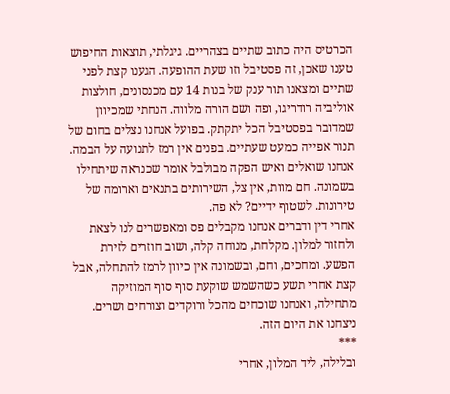הכרטיס היה כתוב שתיים בצהריים. גיגלתי, תוצאות החיפוש טענו שאכן, זה פסטיבל וזו שעת ההופעה. הגענו קצת לפני שתיים ומצאנו תור ענק של בנות 14 עם מכנסונים, חולצות אוליביה רודריגו, ופה ושם הורה מלווה. הנחתי שמכיוון שמדובר בפסטיבל הכל יתקתק. בפועל אנחנו נצלים בחום של תנור אפייה כמעט שעתיים. בפנים אין רמז לתנועה על הבמה. אנחנו שואלים ואיש הפקה מבולבל אומר שכנראה שיתחילו בשמונה. חם מוות, אין צל, השירותים בתנאים וארומה של טירונות. לשטוף ידיים? לא פה.
אחרי דין ודברים אנחנו מקבלים פס ומאפשרים לנו לצאת ולחזור למלון. מקלחת, מנוחה קלה, ושוב חוזרים לזירת הפשע. ומחכים, וחם, ובשמונה אין כיוון לרמז להתחלה, אבל קצת אחרי תשע כשהשמש שוקעת סוף סוף המוזיקה מתחילה, ואנחנו שוכחים מהכל ורוקדים וצורחים ושרים. ניצחנו את היום הזה.
***
ובלילה, ליד המלון, אחרי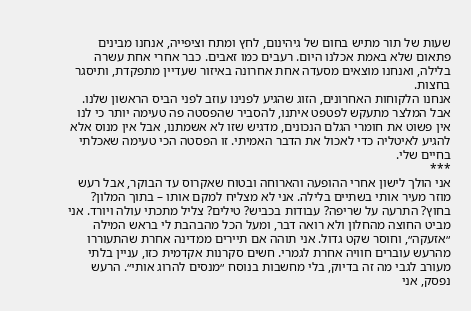שעות של תור מתיש בחום של גיהינום, לחץ ומתח וציפייה, אנחנו מבינים פתאום שלא באמת אכלנו היום. רעבים כמו זאבים. כבר אחרי אחת עשרה בלילה, ואנחנו מוצאים מסעדה אחת אחרונה באיזור שעדיין מתפקדת, ותיסגר בחצות.
אנחנו הלקוחות האחרונים, הזוג שהגיע לפנינו עוזב לפני הביס הראשון שלנו. אבל המלצר מתעקש לפטפט איתנו, להסביר שהפסטה פה טעימה יותר כי לנו אין פשוט את חומרי הגלם הנכונים, מדגיש שזו לא אשמתנו, אבל אין מנוס אלא להגיע לאיטליה כדי לאכול את הדבר האמיתי. זו הפסטה הכי טעימה שאכלתי בחיים שלי.
***
אני הולך לישון אחרי ההופעה והארוחה ובטוח שאקרוס עד הבוקר, אבל רעש מוזר מעיר אותי בשתיים בלילה. אני לא מצליח למקם אותו – בתוך המלון? בחוץ? התרעה על שריפה? עבודות בכביש? טילים? צליל מתכתי עולה ויורד. אני מביט החוצה מהחלון ולא רואה דבר, ומעל הכל מהבהבת לי בראש המילה ״אזעקה״, וחוסר שקט גדול. אני תוהה אם תיירים ממדינה אחרת שהתעוררו מהרעש עוברים חוויה אחרת לגמרי. חשים סקרנות אקדמית כזו, עניין בלתי מעורב לגבי מה זה בדיוק, בלי מחשבות בנוסח ״מנסים להרוג אותי״. הרעש נפסק, אני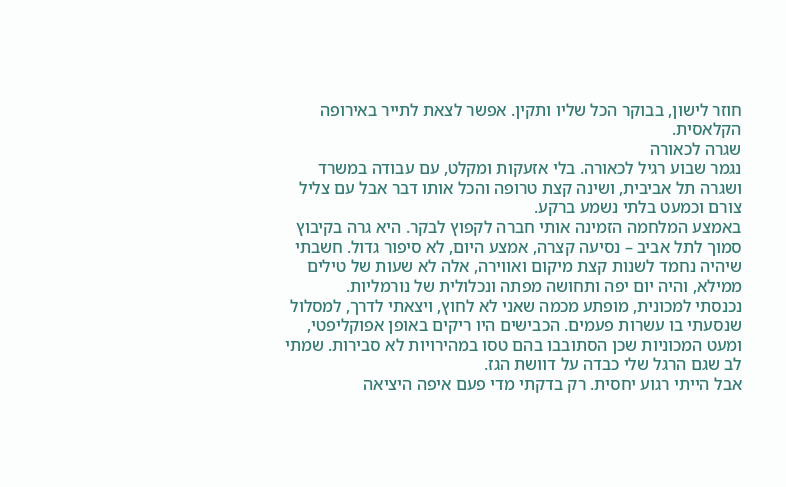חוזר לישון, בבוקר הכל שליו ותקין. אפשר לצאת לתייר באירופה הקלאסית.
שגרה לכאורה
נגמר שבוע רגיל לכאורה. בלי אזעקות ומקלט, עם עבודה במשרד ושגרה תל אביבית, ושינה קצת טרופה והכל אותו דבר אבל עם צליל צורם וכמעט בלתי נשמע ברקע.
באמצע המלחמה הזמינה אותי חברה לקפוץ לבקר. היא גרה בקיבוץ סמוך לתל אביב – נסיעה קצרה, אמצע היום, לא סיפור גדול. חשבתי שיהיה נחמד לשנות קצת מיקום ואווירה, אלה לא שעות של טילים ממילא, והיה יום יפה ותחושה מפתה ונכלולית של נורמליות.
נכנסתי למכונית, מופתע מכמה שאני לא לחוץ, ויצאתי לדרך, למסלול שנסעתי בו עשרות פעמים. הכבישים היו ריקים באופן אפוקליפטי, ומעט המכוניות שכן הסתובבו בהם טסו במהירויות לא סבירות. שמתי לב שגם הרגל שלי כבדה על דוושת הגז.
אבל הייתי רגוע יחסית. רק בדקתי מדי פעם איפה היציאה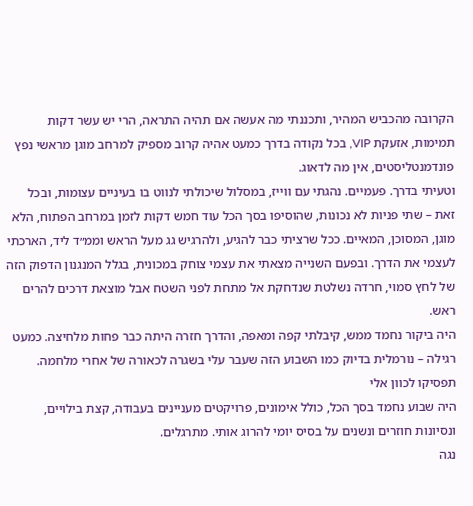הקרובה מהכביש המהיר, ותכננתי מה אעשה אם תהיה התראה, הרי יש עשר דקות תמימות, אזעקת VIP, בכל נקודה בדרך כמעט אהיה קרוב מספיק למרחב מוגן מראשי נפץ פונדמנטליסטים, אין מה לדאוג.
וטעיתי בדרך. פעמיים. נהגתי עם ווייז, במסלול שיכולתי לנווט בו בעיניים עצומות, ובכל זאת – שתי פניות לא נכונות, שהוסיפו בסך הכל עוד חמש דקות לזמן במרחב הפתוח, הלא מוגן, המסוכן, המאיים. ככל שרציתי כבר להגיע, ולהרגיש גג מעל הראש וממ״ד ליד, הארכתי לעצמי את הדרך. ובפעם השנייה מצאתי את עצמי צוחק במכונית, בגלל המנגנון הדפוק הזה של לחץ סמוי, חרדה נשלטת שנדחקת אל מתחת לפני השטח אבל מוצאת דרכים להרים ראש.
היה ביקור נחמד ממש, קיבלתי קפה ומאפה, והדרך חזרה היתה כבר פחות מלחיצה. כמעט רגילה – נורמלית בדיוק כמו השבוע הזה שעבר עלי בשגרה לכאורה של אחרי מלחמה.
תפסיקו לכוון אלי
היה שבוע נחמד בסך הכל, כולל אימונים, פרויקטים מעניינים בעבודה, קצת בילויים, ונסיונות חוזרים ונשנים על בסיס יומי להרוג אותי. מתרגלים.
נגה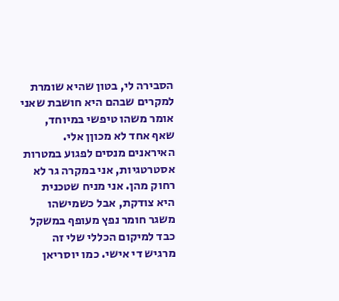הסבירה לי, בטון שהיא שומרת למקרים שבהם היא חושבת שאני אומר משהו טיפשי במיוחד, שאף אחד לא מכוןן אלי. האיראנים מנסים לפגוע במטרות אסטרטגיות, אני במקרה גר לא רחוק מהן. אני מניח שטכנית היא צודקת, אבל כשמישהו משגר חומר נפץ מעופף במשקל כבד למיקום הכללי שלי זה מרגיש די אישי. כמו יוסריאן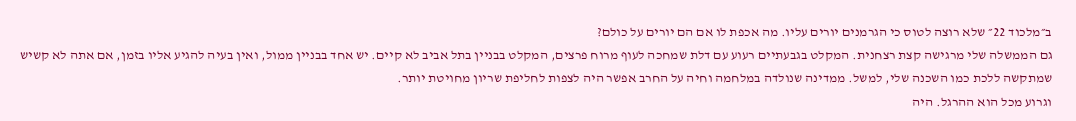ב״מלכוד 22״ שלא רוצה לטוס כי הגרמנים יורים עליו. מה אכפת לו אם הם יורים על כולם?
גם הממשלה שלי מרגישה קצת רצחנית. המקלט בגבעתיים רעוע עם דלת שמחכה לעוף מרוח פרצים, המקלט בבניין בתל אביב לא קיים. יש אחד בבניין ממול, ואין בעיה להגיע אליו בזמן, אם אתה לא קשיש שמתקשה ללכת כמו השכנה שלי, למשל. ממדינה שנולדה במלחמה וחיה על החרב אפשר היה לצפות לחליפת שריון מחויטת יותר.
וגרוע מכל הוא ההרגל. היה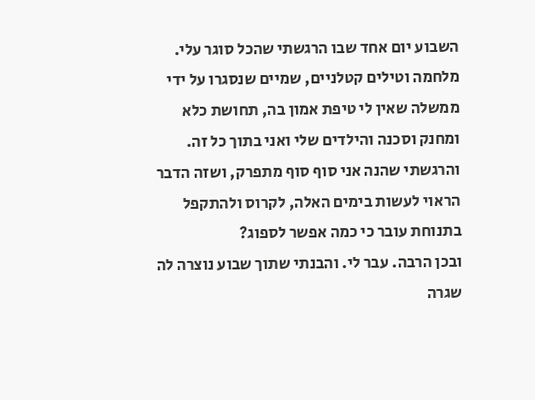השבוע יום אחד שבו הרגשתי שהכל סוגר עלי. מלחמה וטילים קטלניים, שמיים שנסגרו על ידי ממשלה שאין לי טיפת אמון בה, תחושת כלא ומחנק וסכנה והילדים שלי ואני בתוך כל זה. והרגשתי שהנה אני סוף סוף מתפרק, ושזה הדבר הראוי לעשות בימים האלה, לקרוס ולהתקפל בתנוחת עובר כי כמה אפשר לספוג?
ובכן הרבה. עבר לי. והבנתי שתוך שבוע נוצרה לה שגרה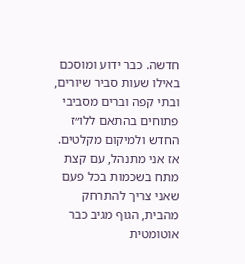חדשה. כבר ידוע ומוסכם באילו שעות סביר שיורים, ובתי קפה וברים מסביבי פתוחים בהתאם ללו״ז החדש ולמיקום מקלטים. אז אני מתנהל, עם קצת מתח בשכמות בכל פעם שאני צריך להתרחק מהבית, הגוף מגיב כבר אוטומטית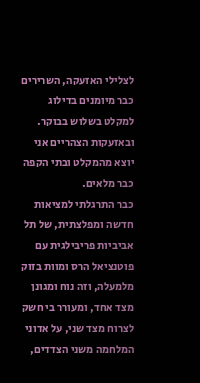לצלילי האזעקה, השרירים כבר מיומנים בדילוג למקלט בשלוש בבוקר. ובאזעקות הצהריים אני יוצא מהמקלט ובתי הקפה כבר מלאים.
כבר התרגלתי למציאות חדשה ומפלצתית, של תל אביביות פריבילגית עם פוטנציאל הרס ומוות בזוק מלמעלה, וזה נוח ומגונן מצד אחד, ומעורר בי חשק לצרוח מצד שני, על אדוני המלחמה משני הצדדים,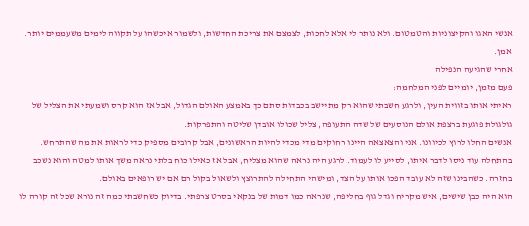אנשי האגו והקיצוניות והטמטום. ולא נותר לי אלא לחכות, לצמצם את צריכת החדשות, ולשמור איכשהו על תקווה לימים משעממים יותר. אמן.
אחרי שהגיעה הנפילה
פעם מזמן, יומיים לפני המלחמה:
ראיתי אותו בזווית העין, ולרגע חשבתי שהוא רק מתיישב בכבדות סתם כך באמצע האולם הגדול, אבל אז הוא קרס ושמעתי את הצליל של גולגולת פוגעת ברצפת אולם הנוסעים של שדה התעופה, צליל שכולו אובדן שליטה והתפרקות.
אנשים החלו לרוץ לכיוונו. אני והצאצאה היינו רחוקים מדי מכדי להיות הראשונים, אבל קרובים מספיק כדי לראות את מה שהתרחש. בהתחלה עוד ניסו לדבר איתו, לסייע לו לעמוד. לרגע היה נראה שהוא מצליח, אבל אז כאילו כוח בלתי נראה משך אותו למטה והוא נשכב בחזרה. כשהבינו שזה לא עובד הפכו אותו על הצד, ומישהי התחילה להתרוצץ ולשאול בקול רם אם יש רופאים באולם.
הוא היה כבן שישים, איש מקריח וגדל גוף בחליפה, שנראה כמו דמות של בנקאי בסרט צרפתי. בדיוק כשחשבתי כמה זה נורא שכל זה קורה לו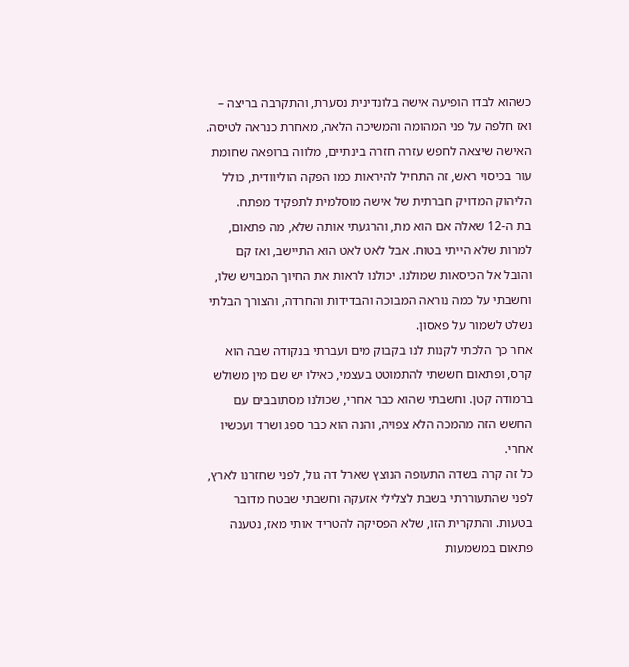כשהוא לבדו הופיעה אישה בלונדינית נסערת, והתקרבה בריצה – ואז חלפה על פני המהומה והמשיכה הלאה, מאחרת כנראה לטיסה. האישה שיצאה לחפש עזרה חזרה בינתיים, מלווה ברופאה שחומת עור בכיסוי ראש, זה התחיל להיראות כמו הפקה הוליוודית, כולל הליהוק המדויק חברתית של אישה מוסלמית לתפקיד מפתח.
בת ה-12 שאלה אם הוא מת, והרגעתי אותה שלא, מה פתאום, למרות שלא הייתי בטוח. אבל לאט לאט הוא התיישב, ואז קם והובל אל הכיסאות שמולנו. יכולנו לראות את החיוך המבויש שלו, וחשבתי על כמה נוראה המבוכה והבדידות והחרדה, והצורך הבלתי נשלט לשמור על פאסון.
אחר כך הלכתי לקנות לנו בקבוק מים ועברתי בנקודה שבה הוא קרס, ופתאום חששתי להתמוטט בעצמי, כאילו יש שם מין משולש ברמודה קטן. וחשבתי שהוא כבר אחרי, שכולנו מסתובבים עם החשש הזה מהמכה הלא צפויה, והנה הוא כבר ספג ושרד ועכשיו אחרי.
כל זה קרה בשדה התעופה הנוצץ שארל דה גול, לפני שחזרנו לארץ, לפני שהתעוררתי בשבת לצלילי אזעקה וחשבתי שבטח מדובר בטעות. והתקרית הזו, שלא הפסיקה להטריד אותי מאז, נטענה פתאום במשמעות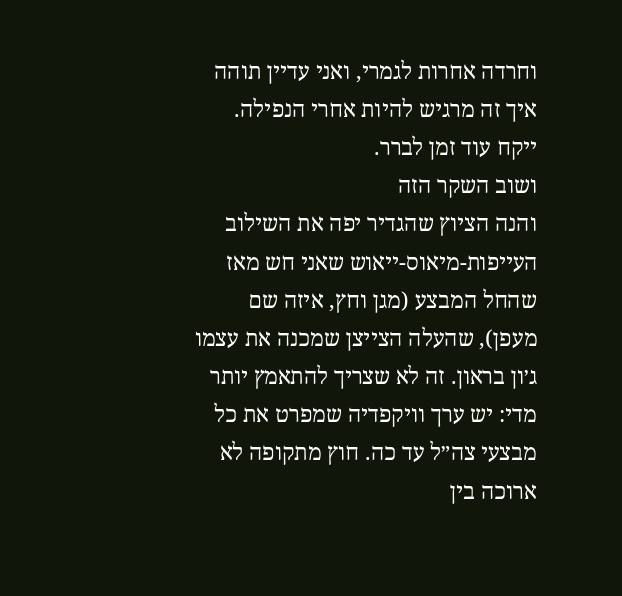וחרדה אחרות לגמרי, ואני עדיין תוהה איך זה מרגיש להיות אחרי הנפילה. ייקח עוד זמן לברר.
ושוב השקר הזה
והנה הציוץ שהגדיר יפה את השילוב העייפות-מיאוס-ייאוש שאני חש מאז שהחל המבצע (מגן וחץ, איזה שם מעפן), שהעלה הצייצן שמכנה את עצמו ג׳ון בראון. זה לא שצריך להתאמץ יותר מדי: יש ערך וויקפדיה שמפרט את כל מבצעי צה״ל עד כה. חוץ מתקופה לא ארוכה בין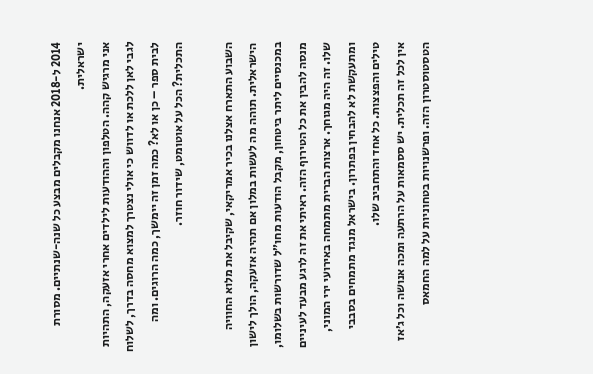2014 ל-2018 אנחנו מקבלים מבצע כל שנה-שנתיים. מסורת ישראלית.
אני מרגיש קהה. הטלפון וההודעות לילדים אחרי אזעקה, התהיות לגבי לאן ללכת או לדווש כי אולי נצטרך למצוא מחסה בדרך, לשלוח לבית ספר – כן או לא? כמה זמן זה יימשך, כמה הרוגים. ומה התכלית? הכל על אוטומט, שידור חוזר.

השבוע התארח אצלנו בכיר אמריקאי, שקיבל את מלוא החוויה הישראלית. תוהה מה לעשות במלון אם תהיה אזעקה, הולך לישון במכנסיים ליתר ביטחון, מקבל הודעות מחו״ל שדורשות בשלומו, מנסה להבין את כל הטירוף הזה. ראיתי את זה לרגע מבעד לעיניים שלו. זה היה מגוחך. ארצות הברית מתמחה באירועי ירי המוני, ומתעקשת לא להבחין בפתרון. בישראל מנגד מתמחים בסבבי טילים והפצצות. כל אחד והתחביב שלו.
אין לכל זה תכלית. יש ססמאות על הרתעה ומכה אנושה וכל ג׳אז הטסטוסטרון הזה. ופרשנויות בטחוניות על למה החמאס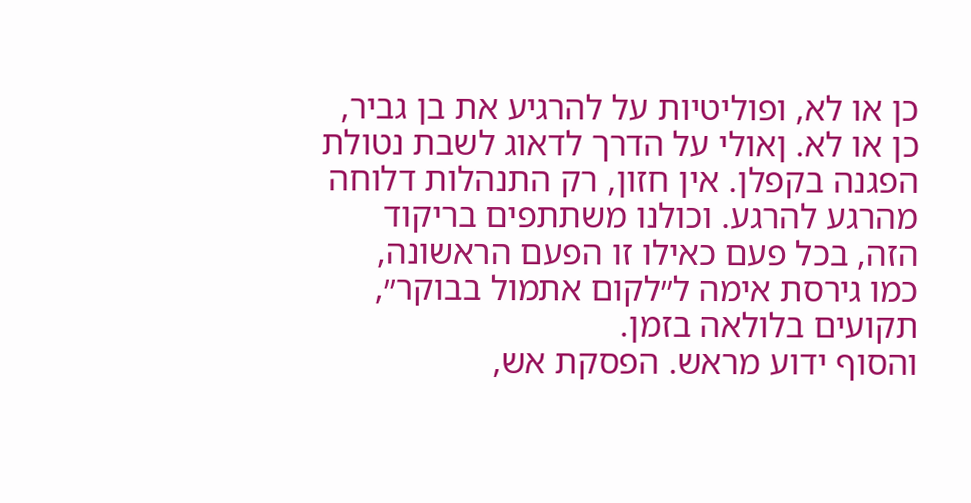כן או לא, ופוליטיות על להרגיע את בן גביר, כן או לא. ןאולי על הדרך לדאוג לשבת נטולת הפגנה בקפלן. אין חזון, רק התנהלות דלוחה מהרגע להרגע. וכולנו משתתפים בריקוד הזה, בכל פעם כאילו זו הפעם הראשונה, כמו גירסת אימה ל״לקום אתמול בבוקר״, תקועים בלולאה בזמן.
והסוף ידוע מראש. הפסקת אש,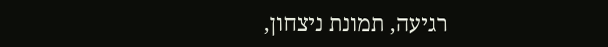רגיעה, תמונת ניצחון,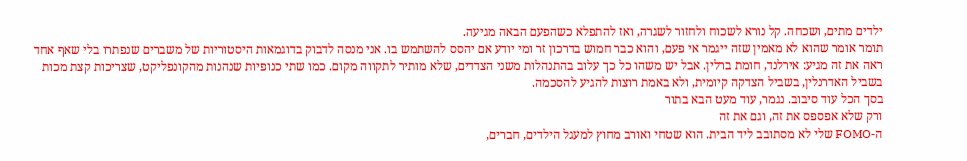ילדים מתים, ושכחה. קל נורא לשכוח ולחזור לשגרה, ואז להתפלא כשהפעם הבאה מגיעה.
תומר אומר שהוא לא מאמין שזה ייגמר אי פעם, והוא כבר חמוש בדרכון זר ומי יודע אם יהסס להשתמש בו. אני מנסה לדבוק בדוגמאות היסטוריות של משברים שנפתרו בלי שאף אחד ראה את זה מגיע: אירלנד, חומת ברלין. אבל יש משהו כל כך עלוב בהתנהלות משני הצדדים, שלא מותיר לתקווה מקום. כמו שתי כנופיות שנהנות מהקונפליקט, שצריכות קצת מכות בשביל האדרנלין, בשביל הצדקה קיומית, ולא באמת רוצות להגיע להסכמה.
בסך הכל עוד סיבוב. נגמר, עוד מעט הבא בתור
ורק שלא אפספס את זה, וגם את זה
ה-FOMO שלי לא מסתובב ליד הבית. הוא שטחי ואורב מחוץ למעגל הילדים, חברים,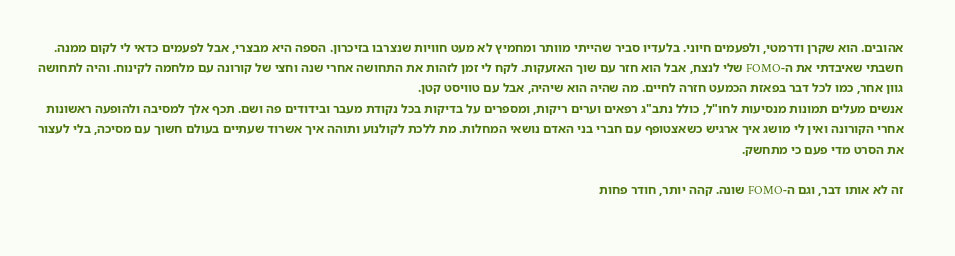אהובים. הוא שקרן ודרמטי, ולפעמים חיוני. בלעדיו סביר שהייתי מוותר ומחמיץ לא מעט חוויות שנצרבו בזיכרון. הספה היא מבצרי, אבל לפעמים כדאי לי לקום ממנה.
חשבתי שאיבדתי את ה-FOMO שלי לנצח, אבל הוא חזר עם שוך האזעקות. לקח לי זמן לזהות את התחושה אחרי שנה וחצי של קורונה עם מלחמה לקינוח. והיה לתחושה גוון אחר, כמו לכל דבר בפאזת הכמעט חזרה לחיים. מה שהיה הוא שיהיה, אבל עם טוויסט קטן.
אנשים מעלים תמונות מנסיעות לחו"ל, כולל נתב"ג רפאים וערים ריקות, ומספרים על בדיקות בכל נקודת מעבר ובידודים פה ושם. תכף אלך למסיבה ולהופעה ראשונות אחרי הקורונה ואין לי מושג איך ארגיש כשאצטופף עם חברי בני האדם נושאי המחלות. מת ללכת לקולנוע ותוהה איך אשרוד שעתיים בעולם חשוך עם מסיכה, בלי לעצור את הסרט מדי פעם כי מתחשק.

זה לא אותו דבר, וגם ה-FOMO שונה. קהה יותר, חודר פחות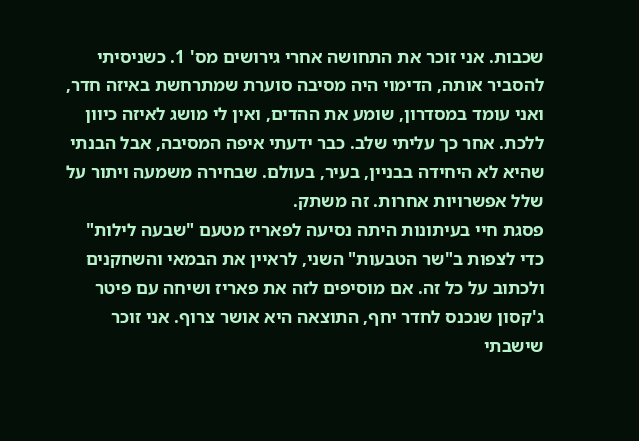שכבות. אני זוכר את התחושה אחרי גירושים מס' 1. כשניסיתי להסביר אותה, הדימוי היה מסיבה סוערת שמתרחשת באיזה חדר, ואני עומד במסדרון, שומע את ההדים, ואין לי מושג לאיזה כיוון ללכת. אחר כך עליתי שלב. כבר ידעתי איפה המסיבה, אבל הבנתי שהיא לא היחידה בבניין, בעיר, בעולם. שבחירה משמעה ויתור על שלל אפשרויות אחרות. זה משתק.
פסגת חיי בעיתונות היתה נסיעה לפאריז מטעם "שבעה לילות" כדי לצפות ב"שר הטבעות" השני, לראיין את הבמאי והשחקנים ולכתוב על כל זה. אם מוסיפים לזה את פאריז ושיחה עם פיטר ג'קסון שנכנס לחדר יחף, התוצאה היא אושר צרוף. אני זוכר שישבתי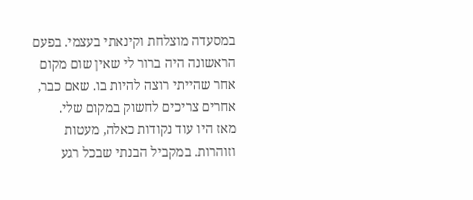במסעדה מוצלחת וקינאתי בעצמי. בפעם הראשונה היה ברור לי שאין שום מקום אחר שהייתי רוצה להיות בו. שאם כבר, אחרים צריכים לחשוק במקום שלי.
מאז היו עוד נקודות כאלה, מעטות וזוהרות. במקביל הבנתי שבכל רגע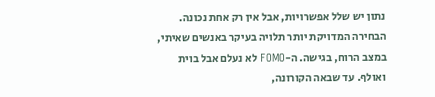נתון יש שלל אפשרויות, אבל אין רק אחת נכונה. הבחירה המדויקת יותר תלויה בעיקר באנשים שאיתי, במצב הרוח, בגישה. ה-FOMO לא נעלם אבל בוית ואולף. עד שבאה הקורונה,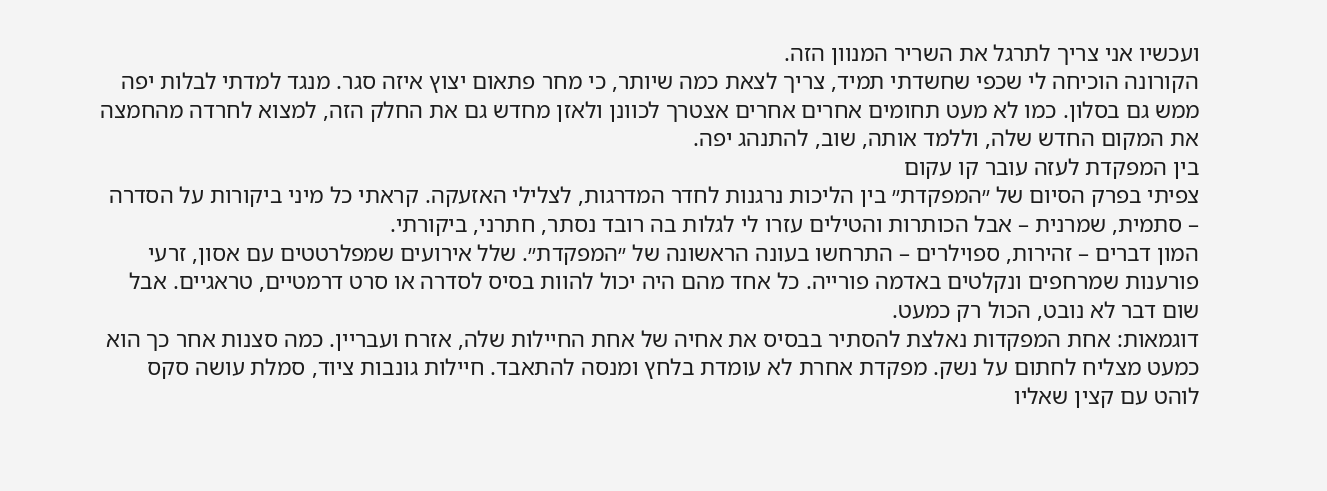ועכשיו אני צריך לתרגל את השריר המנוון הזה.
הקורונה הוכיחה לי שכפי שחשדתי תמיד, צריך לצאת כמה שיותר, כי מחר פתאום יצוץ איזה סגר. מנגד למדתי לבלות יפה ממש גם בסלון. כמו לא מעט תחומים אחרים אחרים אצטרך לכוונן ולאזן מחדש גם את החלק הזה, למצוא לחרדה מהחמצה את המקום החדש שלה, וללמד אותה, שוב, להתנהג יפה.
בין המפקדת לעזה עובר קו עקום
צפיתי בפרק הסיום של ״המפקדת״ בין הליכות נרגנות לחדר המדרגות, לצלילי האזעקה. קראתי כל מיני ביקורות על הסדרה – סתמית, שמרנית – אבל הכותרות והטילים עזרו לי לגלות בה רובד נסתר, חתרני, ביקורתי.
המון דברים – זהירות, ספוילרים – התרחשו בעונה הראשונה של ״המפקדת״. שלל אירועים שמפלרטטים עם אסון, זרעי פורענות שמרחפים ונקלטים באדמה פורייה. כל אחד מהם היה יכול להוות בסיס לסדרה או סרט דרמטיים, טראגיים. אבל שום דבר לא נובט, הכול רק כמעט.
דוגמאות: אחת המפקדות נאלצת להסתיר בבסיס את אחיה של אחת החיילות שלה, אזרח ועבריין. כמה סצנות אחר כך הוא כמעט מצליח לחתום על נשק. מפקדת אחרת לא עומדת בלחץ ומנסה להתאבד. חיילות גונבות ציוד, סמלת עושה סקס לוהט עם קצין שאליו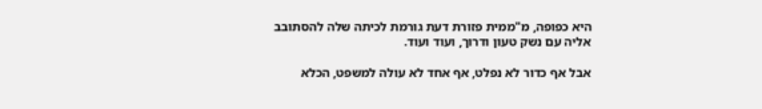היא כפופה, מ"ממית פזורת דעת גורמת לכיתה שלה להסתובב אליה עם נשק טעון ודרוך, ועוד ועוד.

אבל אף כדור לא נפלט, אף אחד לא עולה למשפט, הכלא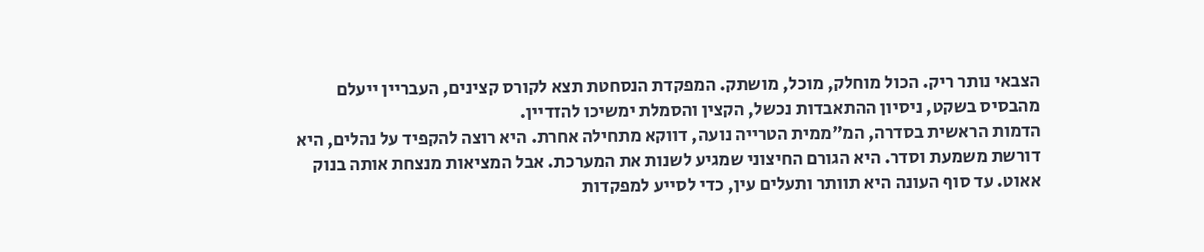הצבאי נותר ריק. הכול מוחלק, מוכל, מושתק. המפקדת הנסחטת תצא לקורס קצינים, העבריין ייעלם מהבסיס בשקט, ניסיון ההתאבדות נכשל, הקצין והסמלת ימשיכו להזדיין.
הדמות הראשית בסדרה, המ"ממית הטרייה נועה, דווקא מתחילה אחרת. היא רוצה להקפיד על נהלים, היא דורשת משמעת וסדר. היא הגורם החיצוני שמגיע לשנות את המערכת. אבל המציאות מנצחת אותה בנוק אאוט. עד סוף העונה היא תוותר ותעלים עין, כדי לסייע למפקדות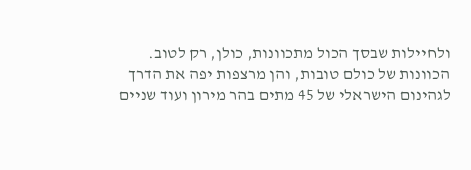ולחיילות שבסך הכול מתכוונות, כולן, רק לטוב.
הכוונות של כולם טובות, והן מרצפות יפה את הדרך לגהינום הישראלי של 45 מתים בהר מירון ועוד שניים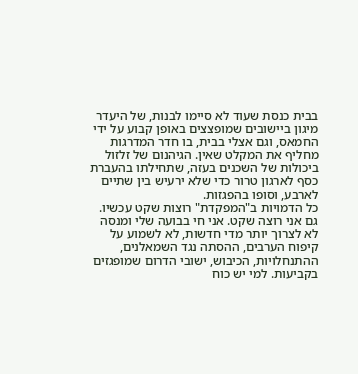בבית כנסת שעוד לא סיימו לבנות, של היעדר מיגון ביישובים שמופצצים באופן קבוע על ידי החמאס, וגם אצלי בבית, בו חדר המדרגות מחליף את המקלט שאין. הגיהנום של זלזול ביכולות של השכנים בעזה, שתחילתו בהעברת כסף לארגון טרור כדי שלא ירעיש בין שתיים לארבע, וסופו בהפגזות.
כל הדמויות ב"המפקדת" רוצות שקט עכשיו. גם אני רוצה שקט. אני חי בבועה שלי ומנסה לא לצרוך יותר מדי חדשות, לא לשמוע על קיפוח הערבים, ההסתה נגד השמאלנים, ההתנחלויות, הכיבוש, ישובי הדרום שמופגזים בקביעות. למי יש כוח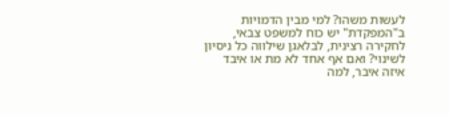לעשות משהו? למי מבין הדמויות ב"המפקדת" יש כוח למשפט צבאי, לחקירה רצינית, לבלאגן שילווה כל ניסיון לשינוי? ואם אף אחד לא מת או איבד איזה איבר, למה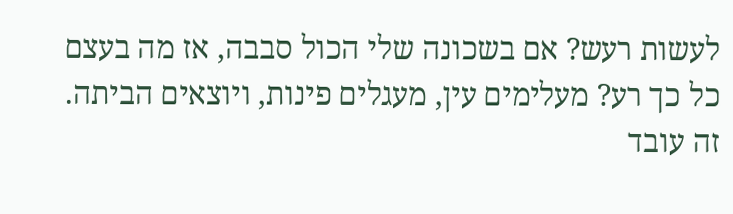לעשות רעש? אם בשכונה שלי הכול סבבה, אז מה בעצם כל כך רע? מעלימים עין, מעגלים פינות, ויוצאים הביתה.
זה עובד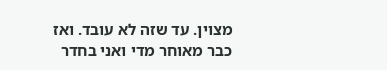מצוין. עד שזה לא עובד. ואז כבר מאוחר מדי ואני בחדר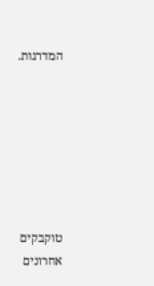המדרגות.







טוקבקים אחרונים